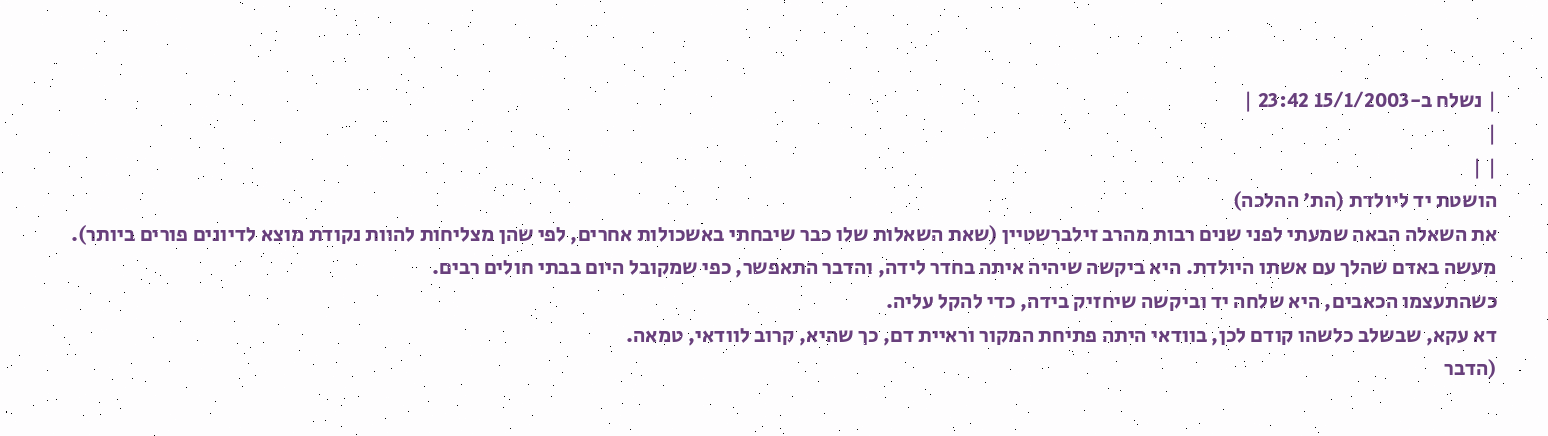| נשלח ב-15/1/2003 23:42 |
|
| |
הושטת יד ליולדת (הת' ההלכה)
את השאלה הבאה שמעתי לפני שנים רבות מהרב זילברשטיין (שאת השאלות שלו כבר שיבחתי באשכולות אחרים, לפי שהן מצליחות להוות נקודת מוצא לדיונים פורים ביותר).
מעשה באדם שהלך עם אשתו היולדת. היא ביקשה שיהיה איתה בחדר לידה, והדבר התאפשר, כפי שמקובל היום בבתי חולים רבים.
כשהתעצמו הכאבים, היא שלחה יד וביקשה שיחזיק בידה, כדי להקל עליה.
דא עקא, שבשלב כלשהו קודם לכן, בוודאי היתה פתיחת המקור וראיית דם, כך שהיא, קרוב לוודאי, טמאה.
(הדבר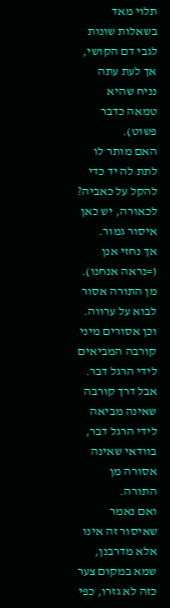תלוי מאד בשאלות שונות לגבי דם הקושי, אך לעת עתה נניח שהיא טמאה כדבר פשוט).
האם מותר לו לתת לה יד כדי להקל על כאביה?
לכאורה, יש כאן איסור גמור.
אך נחזי אנן (=נראה אנחנו).
מן התורה אסור לבוא על ערווה. וכן אסורים מיני קורבה המביאים לידי הרגל דבר.
אבל דרך קורבה שאינה מביאה לידי הרגל דבר, בוודאי שאינה אסורה מן התורה.
ואם נאמר שאיסור זה אינו אלא מדרבנן, שמא במקום צער כזה לא גזרו, כפי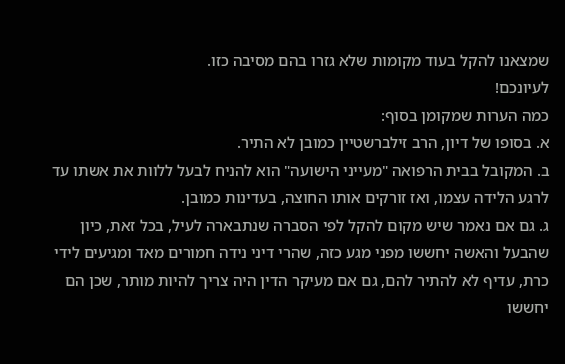שמצאנו להקל בעוד מקומות שלא גזרו בהם מסיבה כזו.
לעיונכם!
כמה הערות שמקומן בסוף:
א. בסופו של דיון, הרב זילברשטיין כמובן לא התיר.
ב. המקובל בבית הרפואה "מעייני הישועה" הוא להניח לבעל ללוות את אשתו עד לרגע הלידה עצמו, ואז זורקים אותו החוצה, בעדינות כמובן.
ג. גם אם נאמר שיש מקום להקל לפי הסברה שנתבארה לעיל, בכל זאת, כיון שהבעל והאשה יחששו מפני מגע כזה, שהרי דיני נידה חמורים מאד ומגיעים לידי כרת, עדיף לא להתיר להם, גם אם מעיקר הדין היה צריך להיות מותר, שכן הם יחששו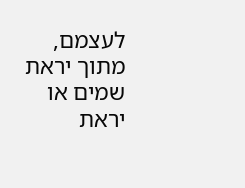לעצמם, מתוך יראת שמים או יראת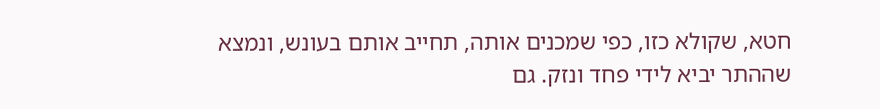חטא, שקולא כזו, כפי שמכנים אותה, תחייב אותם בעונש, ונמצא שההתר יביא לידי פחד ונזק. גם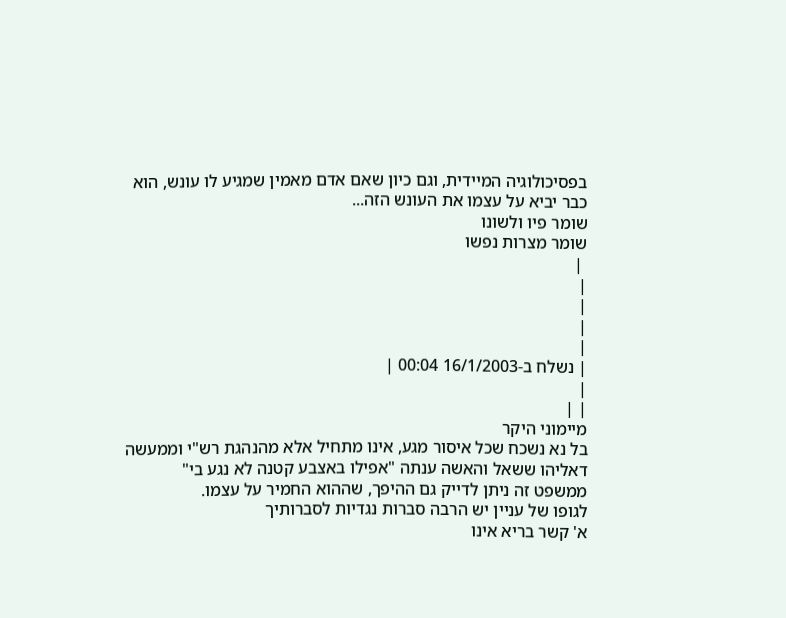בפסיכולוגיה המיידית, וגם כיון שאם אדם מאמין שמגיע לו עונש, הוא כבר יביא על עצמו את העונש הזה...
שומר פיו ולשונו
שומר מצרות נפשו
 |
|
|
|
|
| נשלח ב-16/1/2003 00:04 |
|
| |
מיימוני היקר
בל נא נשכח שכל איסור מגע, אינו מתחיל אלא מהנהגת רש"י וממעשה דאליהו ששאל והאשה ענתה "אפילו באצבע קטנה לא נגע בי"
ממשפט זה ניתן לדייק גם ההיפך, שההוא החמיר על עצמו.
לגופו של עניין יש הרבה סברות נגדיות לסברותיך
א' קשר בריא אינו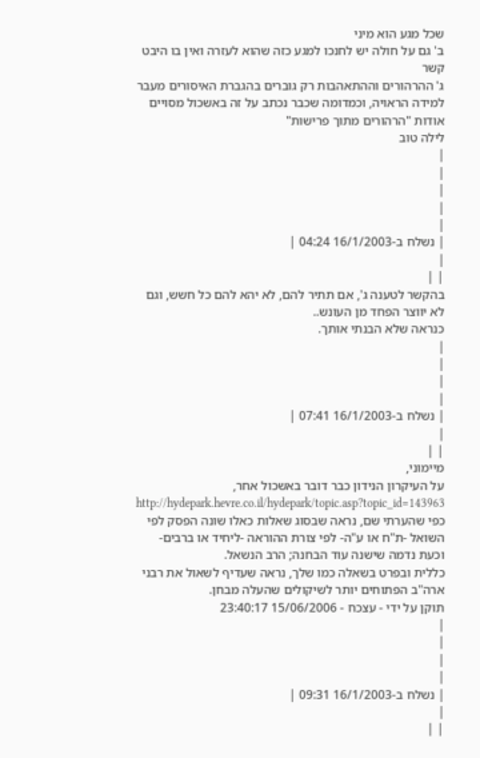שכל מגע הוא מיני
ב' גם על חולה יש לחנכו למגע כזה שהוא לעזרה ואין בו היבט קשר
ג' ההרהורים וההתאהבות רק גוברים בהגברת האיסורים מעבר למידה הראויה, וכמדומה שכבר נכתב על זה באשכול מסויים אודות "הרהורים מתוך פרישות"
לילה טוב
|
|
|
|
|
| נשלח ב-16/1/2003 04:24 |
|
| |
בהקשר לטענה ג', אם תתיר להם, לא יהא להם כל חשש, וגם לא יווצר הפחד מן העונש..
כנראה שלא הבנתי אותך.
|
|
|
|
| נשלח ב-16/1/2003 07:41 |
|
| |
מיימוני,
על העיקרון הנידון כבר דובר באשכול אחר, http://hydepark.hevre.co.il/hydepark/topic.asp?topic_id=143963
כפי שהערתי שם, נראה שבסוג שאלות כאלו שונה הפסק לפי השואל -ת"ח או ע"ה- לפי צורת ההוראה -ליחיד או ברבים- וכעת נדמה שישנה עוד הבחנה; הרב הנשאל.
כללית ובפרט בשאלה כמו שלך, נראה שעדיף לשאול את רבני ארה"ב הפתוחים יותר לשיקולים שהעלה מבחן.
תוקן על ידי - עצכח - 15/06/2006 23:40:17
|
|
|
|
| נשלח ב-16/1/2003 09:31 |
|
| |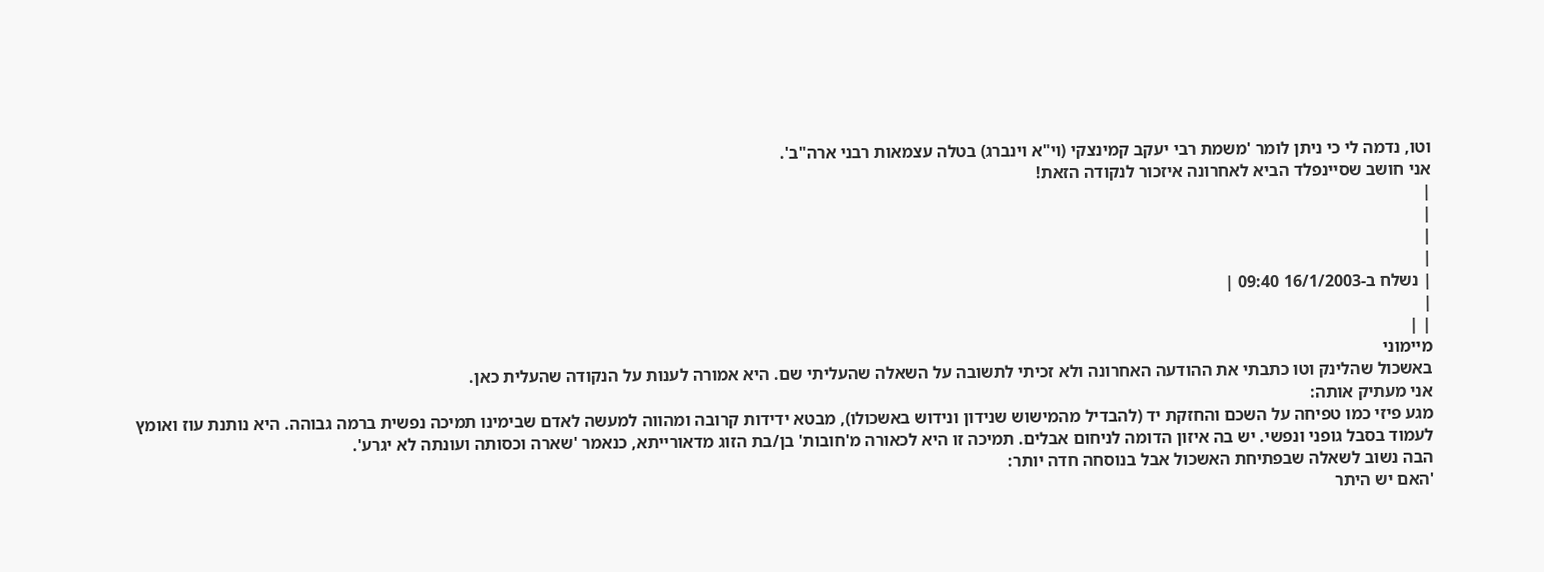וטו, נדמה לי כי ניתן לומר 'משמת רבי יעקב קמינצקי (וי"א וינברג) בטלה עצמאות רבני ארה"ב'.
אני חושב שסיינפלד הביא לאחרונה איזכור לנקודה הזאת!
|
|
|
|
| נשלח ב-16/1/2003 09:40 |
|
| |
מיימוני
באשכול שהלינק וטו כתבתי את ההודעה האחרונה ולא זכיתי לתשובה על השאלה שהעליתי שם. היא אמורה לענות על הנקודה שהעלית כאן.
אני מעתיק אותה:
מגע פיזי כמו טפיחה על השכם והחזקת יד (להבדיל מהמישוש שנידון ונידוש באשכולו), מבטא ידידות קרובה ומהווה למעשה לאדם שבימינו תמיכה נפשית ברמה גבוהה. היא נותנת עוז ואומץ לעמוד בסבל גופני ונפשי. יש בה איזון הדומה לניחום אבלים. תמיכה זו היא לכאורה מ'חובות' בן/בת הזוג מדאורייתא, כנאמר 'שארה וכסותה ועונתה לא יגרע'.
הבה נשוב לשאלה שבפתיחת האשכול אבל בנוסחה חדה יותר:
'האם יש היתר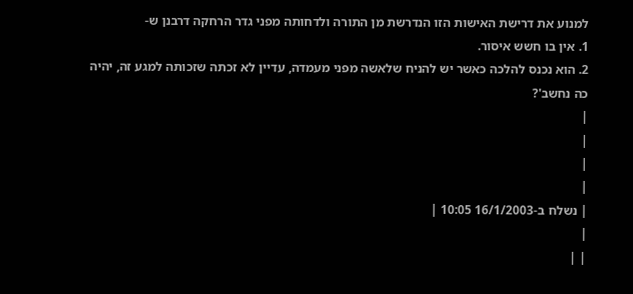למנוע את דרישת האישות הזו הנדרשת מן התורה ולדחותה מפני גדר הרחקה דרבנן ש-
1. אין בו חשש איסור.
2. הוא נכנס להלכה כאשר יש להניח שלאשה מפני מעמדה, עדיין לא זכתה שזכותה למגע זה, יהיה כה נחשב'?
|
|
|
|
| נשלח ב-16/1/2003 10:05 |
|
| |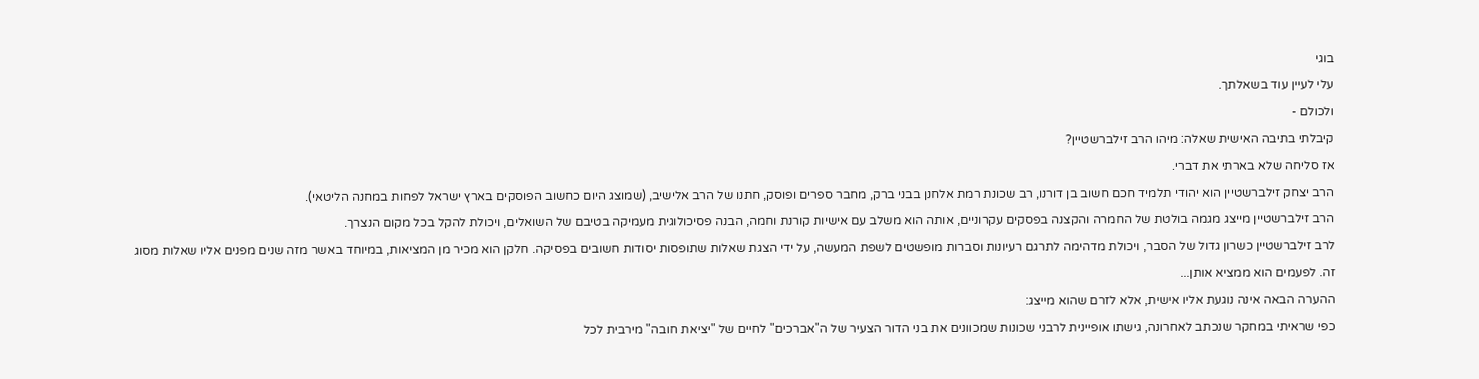בוגי
עלי לעיין עוד בשאלתך.
ולכולם -
קיבלתי בתיבה האישית שאלה: מיהו הרב זילברשטיין?
אז סליחה שלא בארתי את דברי.
הרב יצחק זילברשטיין הוא יהודי תלמיד חכם חשוב בן דורנו, רב שכונת רמת אלחנן בבני ברק, מחבר ספרים ופוסק, חתנו של הרב אלישיב, (שמוצג היום כחשוב הפוסקים בארץ ישראל לפחות במחנה הליטאי).
הרב זילברשטיין מייצג מגמה בולטת של החמרה והקצנה בפסקים עקרוניים, אותה הוא משלב עם אישיות קורנת וחמה, הבנה פסיכולוגית מעמיקה בטיבם של השואלים, ויכולת להקל בכל מקום הנצרך.
לרב זילברשטיין כשרון גדול של הסבר, ויכולת מדהימה לתרגם רעיונות וסברות מופשטים לשפת המעשה, על ידי הצגת שאלות שתופסות יסודות חשובים בפסיקה. חלקן הוא מכיר מן המציאות, במיוחד באשר מזה שנים מפנים אליו שאלות מסוג זה. לפעמים הוא ממציא אותן...
ההערה הבאה אינה נוגעת אליו אישית, אלא לזרם שהוא מייצג:
כפי שראיתי במחקר שנכתב לאחרונה, גישתו אופיינית לרבני שכונות שמכוונים את בני הדור הצעיר של ה"אברכים" לחיים של "יציאת חובה" מירבית לכל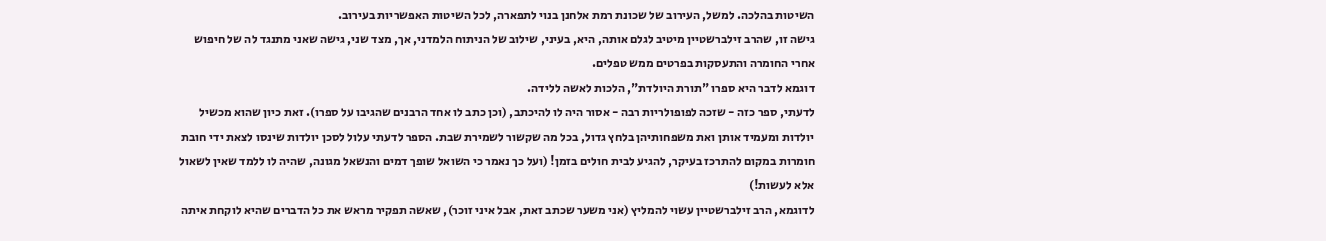השיטות בהלכה. למשל, העירוב של שכונת רמת אלחנן בנוי לתפארה, לכל השיטות האפשריות בעירוב.
גישה זו, שהרב זילברשטיין מיטיב לגלם אותה, היא, בעיני, שילוב של הניתוח הלמדני, אך, מצד שני, גישה שאני מתנגד לה של חיפוש אחרי החומרה והתעסקות בפרטים ממש טפלים.
דוגמא לדבר היא ספרו "תורת היולדת", הלכות לאשה ללידה.
לדעתי, ספר כזה - שזכה לפופולריות רבה - אסור היה לו להיכתב, (וכן כתב לו אחד הרבנים שהגיבו על ספרו). זאת כיון שהוא מכשיל יולדות ומעמיד אותן ואת משפחותיהן בלחץ גדול, בכל מה שקשור לשמירת שבת. הספר לדעתי עלול לסכן יולדות שינסו לצאת ידי חובת חומרות במקום להתרכז בעיקר, להגיע לבית חולים בזמן! (ועל כך נאמר כי השואל שופך דמים והנשאל מגונה, שהיה לו ללמד שאין לשאול אלא לעשות!)
לדוגמא, הרב זילברשטיין עשוי להמליץ (אני משער שכתב זאת, אבל איני זוכר), שאשה תפקיר מראש את כל הדברים שהיא לוקחת איתה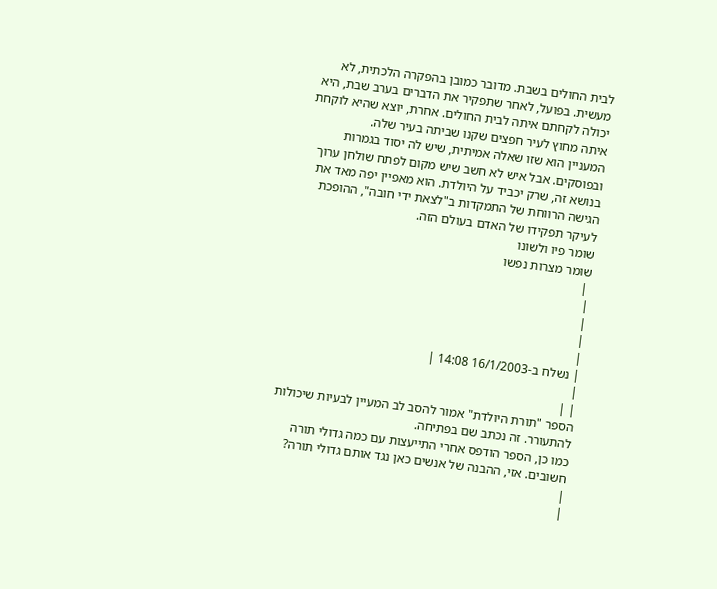לבית החולים בשבת. מדובר כמובן בהפקרה הלכתית, לא מעשית. בפועל, לאחר שתפקיר את הדברים בערב שבת, היא יכולה לקחתם איתה לבית החולים. אחרת, יוצא שהיא לוקחת איתה מחוץ לעיר חפצים שקנו שביתה בעיר שלה.
המעניין הוא שזו שאלה אמיתית, שיש לה יסוד בגמרות ובפוסקים. אבל איש לא חשב שיש מקום לפתח שולחן ערוך בנושא זה, שרק יכביד על היולדת. הוא מאפיין יפה מאד את הגישה הרווחת של התמקדות ב"לצאת ידי חובה", ההופכת לעיקר תפקידו של האדם בעולם הזה.
שומר פיו ולשונו
שומר מצרות נפשו
 |
|
|
|
|
| נשלח ב-16/1/2003 14:08 |
|
| |
הספר "תורת היולדת" אמור להסב לב המעיין לבעיות שיכולות להתעורר. זה נכתב שם בפתיחה.
כמו כן, הספר הודפס אחרי התייעצות עם כמה גדולי תורה חשובים. אזי, ההבנה של אנשים כאן נגד אותם גדולי תורה?
|
|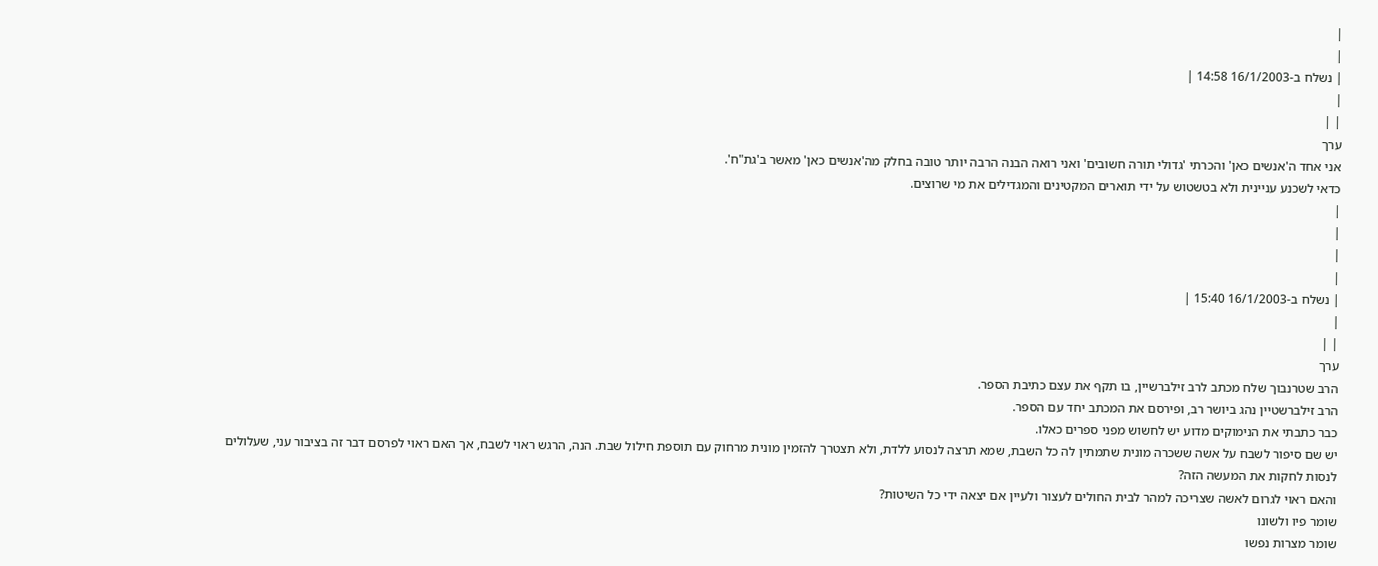|
|
| נשלח ב-16/1/2003 14:58 |
|
| |
ערך
אני אחד ה'אנשים כאן' והכרתי 'גדולי תורה חשובים' ואני רואה הבנה הרבה יותר טובה בחלק מה'אנשים כאן' מאשר ב'גת"ח'.
כדאי לשכנע עניינית ולא בטשטוש על ידי תוארים המקטינים והמגדילים את מי שרוצים.
|
|
|
|
| נשלח ב-16/1/2003 15:40 |
|
| |
ערך
הרב שטרנבוך שלח מכתב לרב זילברשיין, בו תקף את עצם כתיבת הספר.
הרב זילברשטיין נהג ביושר רב, ופירסם את המכתב יחד עם הספר.
כבר כתבתי את הנימוקים מדוע יש לחשוש מפני ספרים כאלו.
יש שם סיפור לשבח על אשה ששכרה מונית שתמתין לה כל השבת, שמא תרצה לנסוע ללדת, ולא תצטרך להזמין מונית מרחוק עם תוספת חילול שבת. הנה, הרגש ראוי לשבח, אך האם ראוי לפרסם דבר זה בציבור עני, שעלולים לנסות לחקות את המעשה הזה?
והאם ראוי לגרום לאשה שצריכה למהר לבית החולים לעצור ולעיין אם יצאה ידי כל השיטות?
שומר פיו ולשונו
שומר מצרות נפשו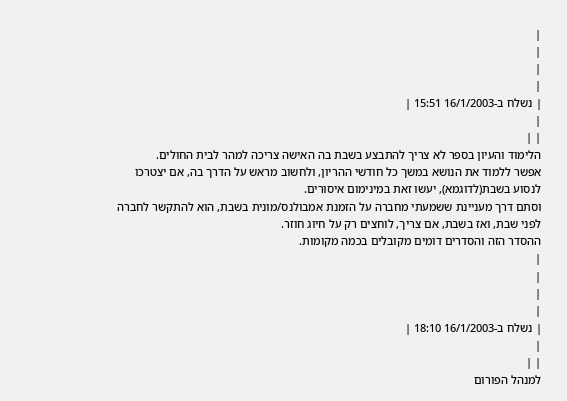|
|
|
|
| נשלח ב-16/1/2003 15:51 |
|
| |
הלימוד והעיון בספר לא צריך להתבצע בשבת בה האישה צריכה למהר לבית החולים.
אפשר ללמוד את הנושא במשך כל חודשי ההריון, ולחשוב מראש על הדרך בה, אם יצטרכו לנסוע בשבת(לדוגמא), יעשו זאת במינימום איסורים.
וסתם דרך מעניינת ששמעתי מחברה על הזמנת אמבולנס/מונית בשבת, הוא להתקשר לחברה לפני שבת, ואז בשבת, אם צריך, לוחצים רק על חיוג חוזר.
ההסדר הזה והסדרים דומים מקובלים בכמה מקומות.
|
|
|
|
| נשלח ב-16/1/2003 18:10 |
|
| |
למנהל הפורום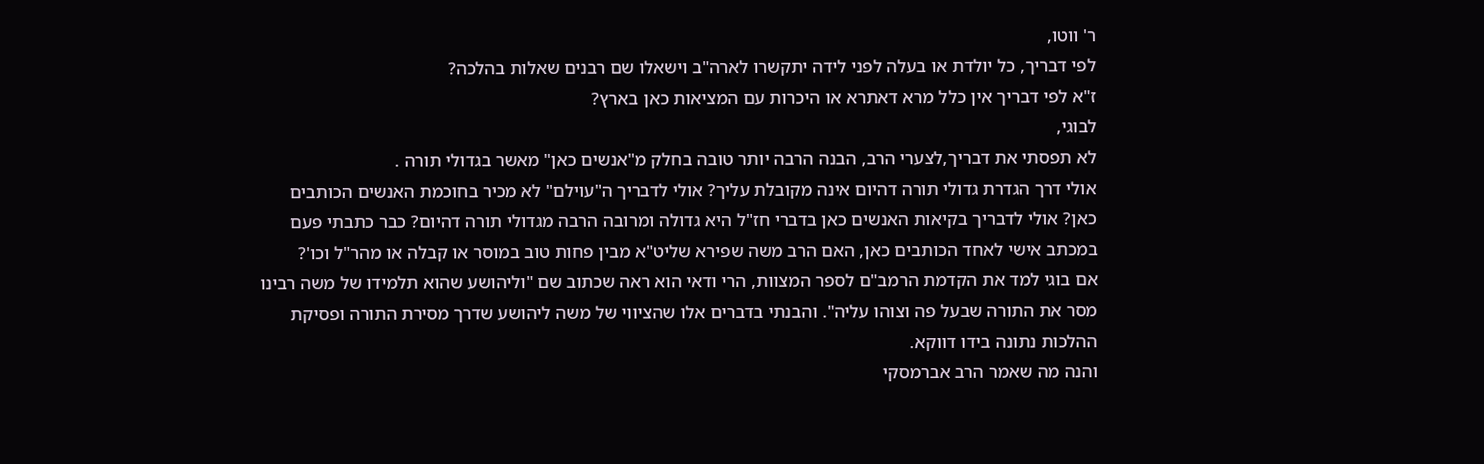ר' ווטו,
לפי דבריך, כל יולדת או בעלה לפני לידה יתקשרו לארה"ב וישאלו שם רבנים שאלות בהלכה?
ז"א לפי דבריך אין כלל מרא דאתרא או היכרות עם המציאות כאן בארץ?
לבוגי,
לא תפסתי את דבריך,לצערי הרב, הבנה הרבה יותר טובה בחלק מ"אנשים כאן" מאשר בגדולי תורה .
אולי דרך הגדרת גדולי תורה דהיום אינה מקובלת עליך? אולי לדבריך ה"עוילם" לא מכיר בחוכמת האנשים הכותבים כאן? אולי לדבריך בקיאות האנשים כאן בדברי חז"ל היא גדולה ומרובה הרבה מגדולי תורה דהיום? כבר כתבתי פעם במכתב אישי לאחד הכותבים כאן, האם הרב משה שפירא שליט"א מבין פחות טוב במוסר או קבלה או מהר"ל וכו'?
אם בוגי למד את הקדמת הרמב"ם לספר המצוות, הרי ודאי הוא ראה שכתוב שם "וליהושע שהוא תלמידו של משה רבינו מסר את התורה שבעל פה וצוהו עליה". והבנתי בדברים אלו שהציווי של משה ליהושע שדרך מסירת התורה ופסיקת ההלכות נתונה בידו דווקא.
והנה מה שאמר הרב אברמסקי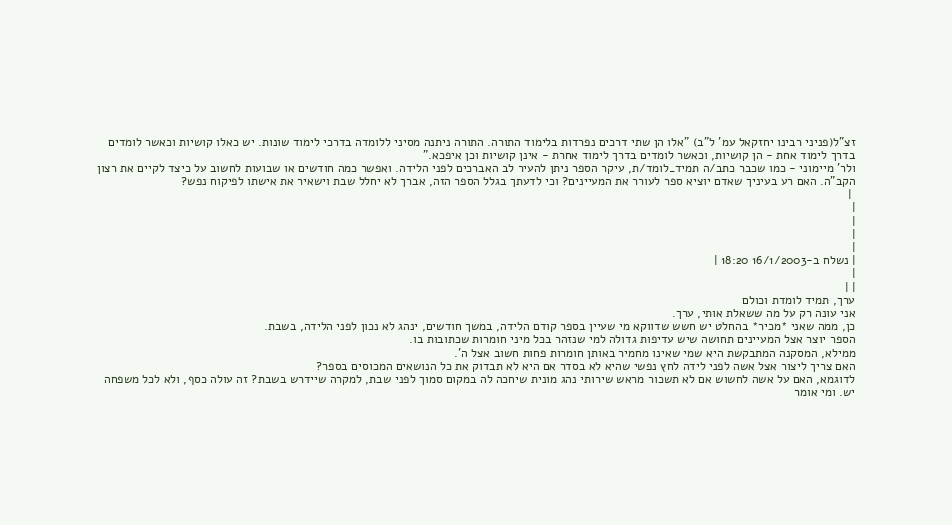זצ"ל(פניני רבינו יחזקאל עמ' ל"ב) "אלו הן שתי דרכים נפרדות בלימוד התורה. התורה ניתנה מסיני ללומדה בדרכי לימוד שונות. יש כאלו קושיות וכאשר לומדים בדרך לימוד אחת - הן קושיות, וכאשר לומדים בדרך לימוד אחרת - אינן קושיות וכן איפכא."
ולר' מיימוני - כמו שכבר כתב/ה תמיד_לומד/ת, עיקר הספר ניתן להעיר לב האברכים לפני הלידה. ואפשר כמה חודשים או שבועות לחשוב על כיצד לקיים את רצון הקב"ה. האם רע בעיניך שאדם יוציא ספר לעורר את המעיינים? וכי לדעתך בגלל הספר הזה, אברך לא יחלל שבת וישאיר את אישתו לפיקוח נפש?
 |
|
|
|
|
| נשלח ב-16/1/2003 18:20 |
|
| |
ערך, תמיד לומדת וכולם
אני עונה רק על מה ששאלת אותי, ערך.
כן, ממה שאני *מכיר* בהחלט יש חשש שדווקא מי שעיין בספר קודם הלידה, במשך חודשים, ינהג לא נכון לפני הלידה, בשבת.
הספר יוצר אצל המעיינים תחושה שיש עדיפות גדולה למי שנזהר בכל מיני חומרות שכתובות בו.
ממילא, המסקנה המתבקשת היא שמי שאינו מחמיר באותן חומרות פחות חשוב אצל ה'.
האם צריך ליצור אצל אשה לפני לידה לחץ נפשי שהיא לא בסדר אם היא לא תבדוק את כל הנושאים המכוסים בספר?
לדוגמא, האם על אשה לחשוש אם לא תשכור מראש שירותי נהג מונית שיחכה לה במקום סמוך לפני שבת, למקרה שיידרש בשבת? זה עולה כסף, ולא לכל משפחה יש. ומי אומר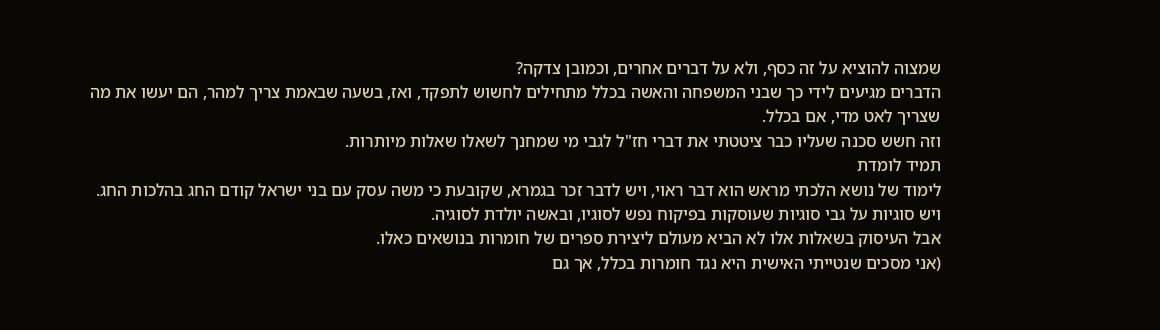שמצוה להוציא על זה כסף, ולא על דברים אחרים, וכמובן צדקה?
הדברים מגיעים לידי כך שבני המשפחה והאשה בכלל מתחילים לחשוש לתפקד, ואז, בשעה שבאמת צריך למהר, הם יעשו את מה שצריך לאט מדי, אם בכלל.
וזה חשש סכנה שעליו כבר ציטטתי את דברי חז"ל לגבי מי שמחנך לשאלו שאלות מיותרות.
תמיד לומדת
לימוד של נושא הלכתי מראש הוא דבר ראוי, ויש לדבר זכר בגמרא, שקובעת כי משה עסק עם בני ישראל קודם החג בהלכות החג.
ויש סוגיות על גבי סוגיות שעוסקות בפיקוח נפש לסוגיו, ובאשה יולדת לסוגיה.
אבל העיסוק בשאלות אלו לא הביא מעולם ליצירת ספרים של חומרות בנושאים כאלו.
(אני מסכים שנטייתי האישית היא נגד חומרות בכלל, אך גם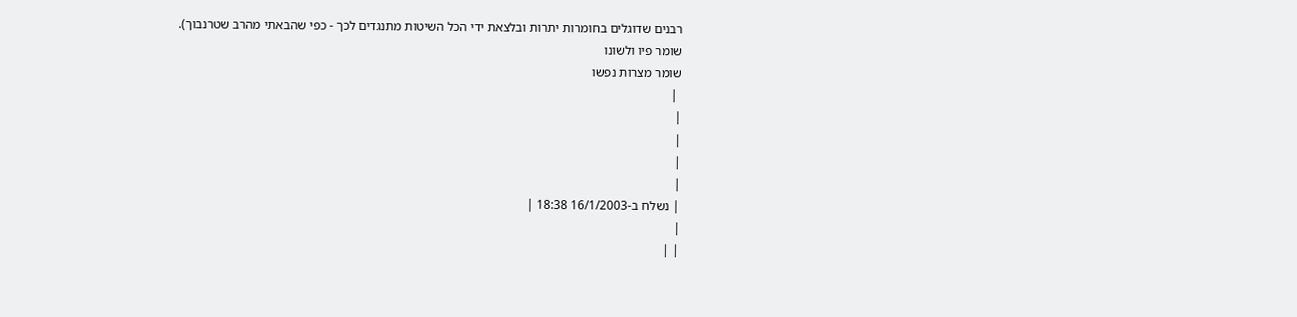רבנים שדוגלים בחומרות יתרות ובלצאת ידי הכל השיטות מתנגדים לכך - כפי שהבאתי מהרב שטרנבוך).
שומר פיו ולשונו
שומר מצרות נפשו
 |
|
|
|
|
| נשלח ב-16/1/2003 18:38 |
|
| |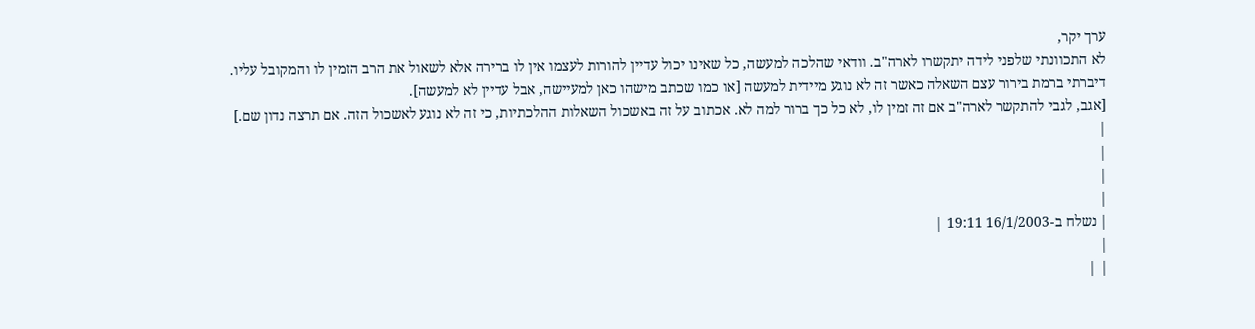ערך יקר,
לא התכוונתי שלפני לידה יתקשרו לארה"ב. וודאי שהלכה למעשה, כל שאינו יכול עדיין להורות לעצמו אין לו ברירה אלא לשאול את הרב הזמין לו והמקובל עליו.
דיברתי ברמת בירור עצם השאלה כאשר זה לא נוגע מיידית למעשה [או כמו שכתב מישהו כאן למעיישה, אבל עדיין לא למעשה].
[אגב, לגבי להתקשר לארה"ב אם זה זמין לו, לא כל כך ברור למה לא. אכתוב על זה באשכול השאלות ההלכתיות, כי זה לא נוגע לאשכול הזה. אם תרצה נדון שם.]
|
|
|
|
| נשלח ב-16/1/2003 19:11 |
|
| |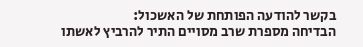בקשר להודעה הפותחת של האשכול:
הבדיחה מספרת שרב מסויים התיר להרביץ לאשתו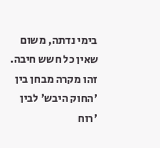בימי נדתה, משום שאין כל חשש חיבה.
זהו מקרה מבחן בין 'החוק היבש' לבין 'רוח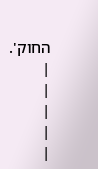החוק'.
|
|
|
|
|